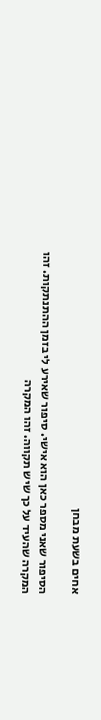אחים בשעת מבחן

הסיפור שאני מספר כאן הוא אישי. סיפור שאירע לי בזמן ההתנתקות. זהו המקרה שהעיד על כך שיש תקווה. זהו המקרה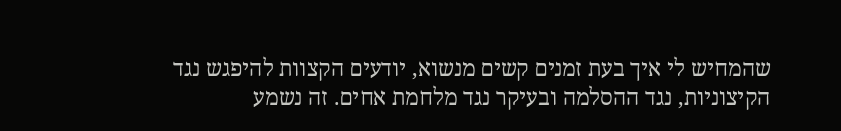שהמחיש לי איך בעת זמנים קשים מנשוא, יודעים הקצוות להיפגש נגד הקיצוניות, נגד ההסלמה ובעיקר נגד מלחמת אחים. זה נשמע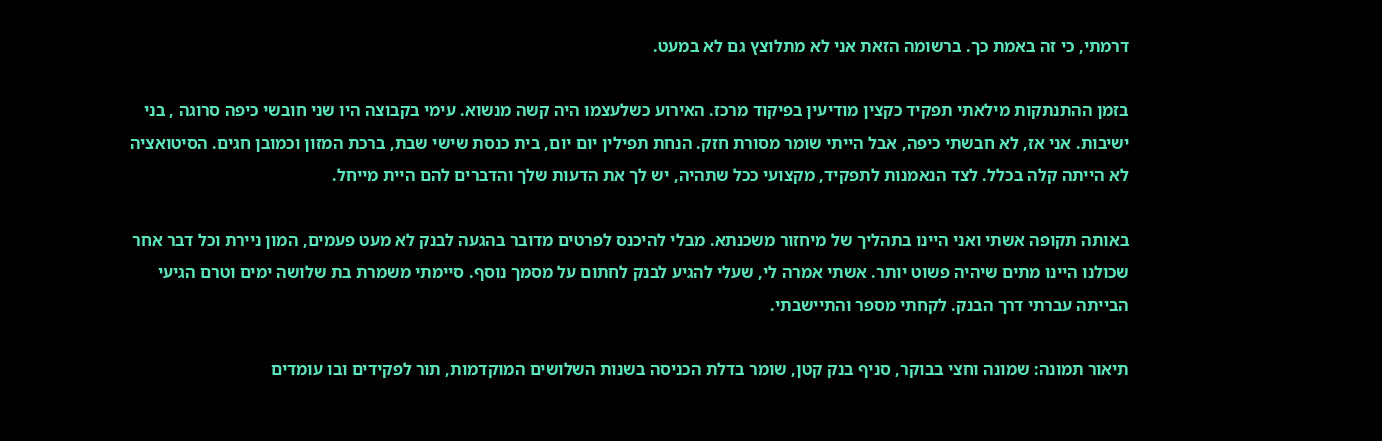דרמתי, כי זה באמת כך. ברשומה הזאת אני לא מתלוצץ גם לא במעט.

בזמן ההתנתקות מילאתי תפקיד כקצין מודיעין בפיקוד מרכז. האירוע כשלעצמו היה קשה מנשוא. עימי בקבוצה היו שני חובשי כיפה סרוגה , בני ישיבות. אני אז, לא חבשתי כיפה, אבל הייתי שומר מסורת חזק. הנחת תפילין יום יום, בית כנסת שישי שבת, ברכת המזון וכמובן חגים. הסיטואציה לא הייתה קלה בכלל. לצד הנאמנות לתפקיד, מקצועי ככל שתהיה, יש לך את הדעות שלך והדברים להם היית מייחל.

באותה תקופה אשתי ואני היינו בתהליך של מיחזור משכנתא. מבלי להיכנס לפרטים מדובר בהגעה לבנק לא מעט פעמים, המון ניירת וכל דבר אחר שכולנו היינו מתים שיהיה פשוט יותר. אשתי אמרה לי, שעלי להגיע לבנק לחתום על מסמך נוסף. סיימתי משמרת בת שלושה ימים וטרם הגיעי הבייתה עברתי דרך הבנק. לקחתי מספר והתיישבתי.

תיאור תמונה: שמונה וחצי בבוקר, סניף בנק קטן, שומר בדלת הכניסה בשנות השלושים המוקדמות, תור לפקידים ובו עומדים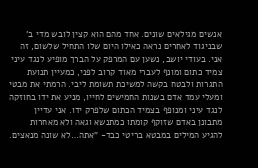אנשים מגילאים שונים. אחד מהם הוא קצין לובש מדי ב' שבניגוד לאחרים נראה כאילו היום שלו התחיל שלשום, זה אני. בעודי יושב, נשען עם המרפק על הברך מופיע לנגד עיני צמיד כתום ומונף לעברי מאוד קרוב לפני, כמעיין תנועת התגרות ולבטח בקשה למשיכת תשומת ליבי. הרמתי את מבטי ומעלי עמד אדם בשנות החמישים לחייו, מניע את ידו בחוזקה לנגד עיני ומנופף בצמיד הכתום שלפרק ידו. אני עדיין מתבונן באדם שזוקף קומתו כמתנשא וגאה ולא מאחרות להגיע המילים במבטא בריטי כבד- "אתה…לא שונה מנאצים.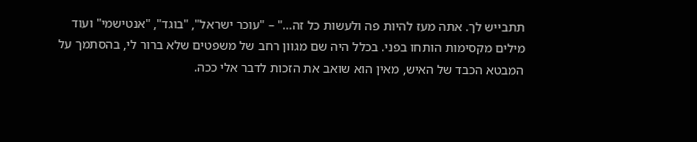תתבייש לך. אתה מעז להיות פה ולעשות כל זה…" – "עוכר ישראל", "בוגד", "אנטישמי" ועוד מילים מקסימות הותחו בפני. בכלל היה שם מגוון רחב של משפטים שלא ברור לי, בהסתמך על המבטא הכבד של האיש, מאין הוא שואב את הזכות לדבר אלי ככה.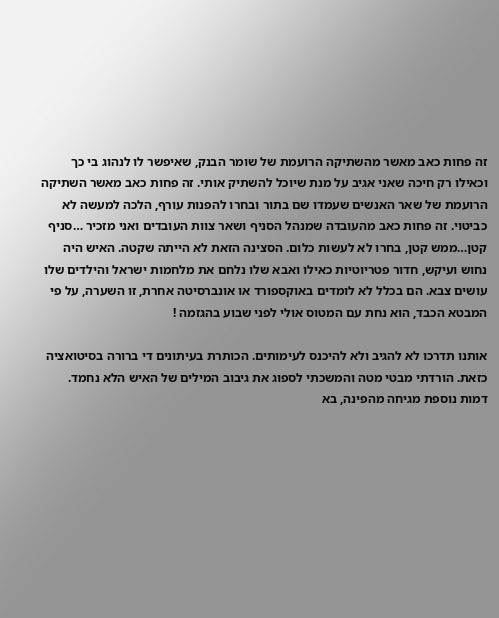זה פחות כאב מאשר מהשתיקה הרועמת של שומר הבנק, שאיפשר לו לנהוג בי כך וכאילו רק חיכה שאני אגיב על מנת שיוכל להשתיק אותי. זה פחות כאב מאשר השתיקה הרועמת של שאר האנשים שעמדו שם בתור ובחרו להפנות עורף, הלכה למעשה לא כביטוי. זה פחות כאב מהעובדה שמנהל הסניף ושאר צוות העובדים ואני מזכיר …סניף קטן…ממש קטן, בחרו לא לעשות כלום. הסצינה הזאת לא הייתה שקטה. האיש היה נחוש ועיקש, חדור פטריוטיות כאילו ואבא שלו נלחם את מלחמות ישראל והילדים שלו עושים צבא. הם בכלל לא לומדים באוקספורד או אונברסיטה אחרת, זו השערה, על פי המבטא הכבד, הוא נחת עם המטוס אולי לפני שבוע בהגזמה !

אותנו תדרכו לא להגיב ולא להיכנס לעימותים. הכותרת בעיתונים די ברורה בסיטואציה כזאת. הורדתי מבטי מטה והמשכתי לספוג את גיבוב המילים של האיש הלא נחמד. דמות נוספת מגיחה מהפינה, בא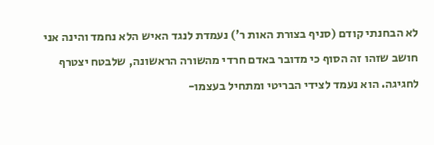לא הבחנתי קודם (סניף בצורת האות ר') נעמדת לנגד האיש הלא נחמד והינה אני חושב שזהו זה הסוף כי מדובר באדם חרדי מהשורה הראשונה, שלבטח יצטרף לחגיגה. הוא נעמד לצידי הבריטי ומתחיל בעצמו-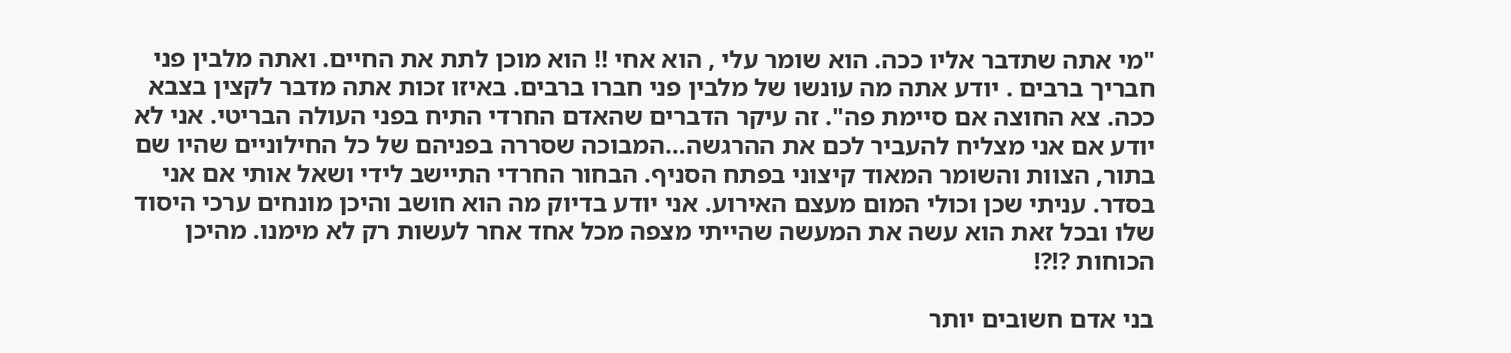"מי אתה שתדבר אליו ככה. הוא שומר עלי , הוא אחי !! הוא מוכן לתת את החיים. ואתה מלבין פני חבריך ברבים . יודע אתה מה עונשו של מלבין פני חברו ברבים. באיזו זכות אתה מדבר לקצין בצבא ככה. צא החוצה אם סיימת פה". זה עיקר הדברים שהאדם החרדי התיח בפני העולה הבריטי. אני לא יודע אם אני מצליח להעביר לכם את ההרגשה…המבוכה שסררה בפניהם של כל החילוניים שהיו שם בתור, הצוות והשומר המאוד קיצוני בפתח הסניף. הבחור החרדי התיישב לידי ושאל אותי אם אני בסדר. עניתי שכן וכולי המום מעצם האירוע. אני יודע בדיוק מה הוא חושב והיכן מונחים ערכי היסוד שלו ובכל זאת הוא עשה את המעשה שהייתי מצפה מכל אחד אחר לעשות רק לא מימנו. מהיכן הכוחות ?!?!

בני אדם חשובים יותר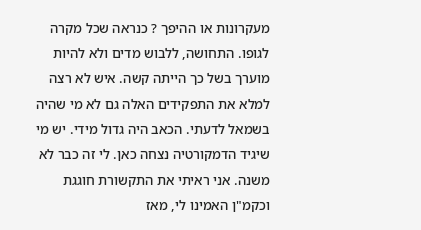מעקרונות או ההיפך ? כנראה שכל מקרה לגופו. התחושה, ללבוש מדים ולא להיות מוערך בשל כך הייתה קשה. איש לא רצה למלא את התפקידים האלה גם לא מי שהיה בשמאל לדעתי. הכאב היה גדול מידי. יש מי שיגיד הדמקורטיה נצחה כאן. לי זה כבר לא משנה. אני ראיתי את התקשורת חוגגת וכקמ"ן האמינו לי, מאז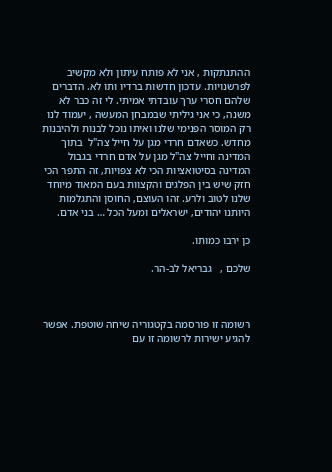ההתנתקות , אני לא פותח עיתון ולא מקשיב לפרשנויות. עדכון חדשות ברדיו ותו לא. הדברים שלהם חסרי ערך עובדתי אמיתי. לי זה כבר לא משנה, כי אני גיליתי שבמבחן המעשה , יעמוד לנו רק המוסר הפנימי שלנו ואיתו נוכל לבנות ולהיבנות מחדש. כשאדם חרדי מגן על חייל צה"ל  בתוך המדינה וחייל צה"ל מגן על אדם חרדי בגבול המדינה בסיטואציות הכי לא צפויות, זה התפר הכי חזק שיש בין הפלגים והקצוות בעם המאוד מיוחד שלנו לטוב ולרע. זהו העוצם, החוסן והתגלמות היותנו יהודים, ישראלים ומעל הכל … בני אדם.

כן ירבו כמותו.

שלכם ,   גבריאל לב-הר.



רשומה זו פורסמה בקטגוריה שיחה שוטפת. אפשר להגיע ישירות לרשומה זו עם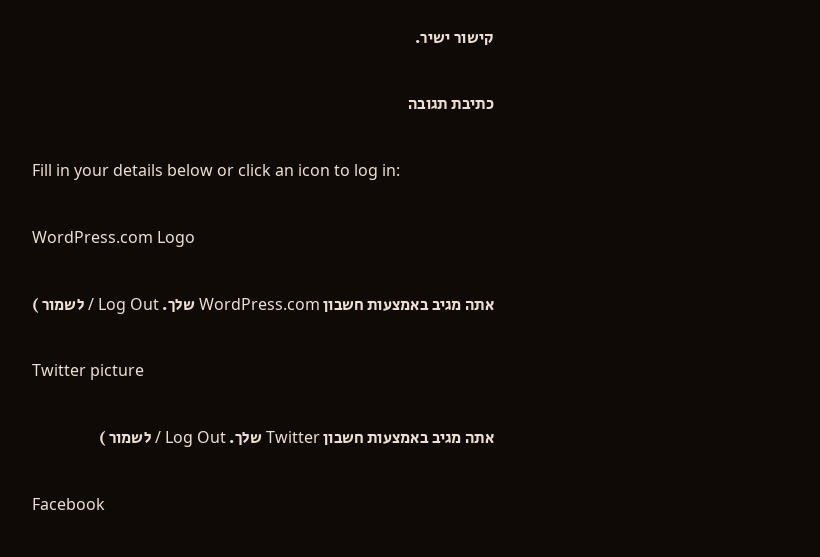קישור ישיר.

כתיבת תגובה

Fill in your details below or click an icon to log in:

WordPress.com Logo

אתה מגיב באמצעות חשבון WordPress.com שלך. Log Out / לשמור )

Twitter picture

אתה מגיב באמצעות חשבון Twitter שלך. Log Out / לשמור )

Facebook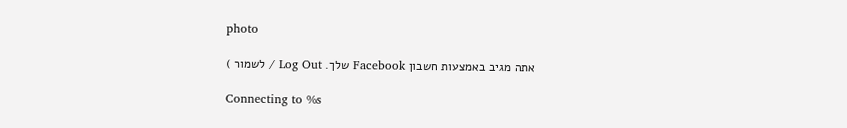photo

אתה מגיב באמצעות חשבון Facebook שלך. Log Out / לשמור )

Connecting to %s